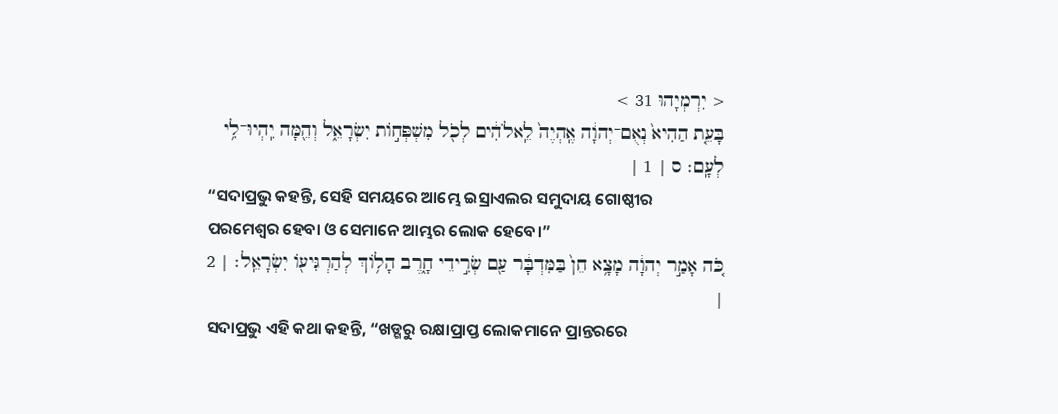< יִרְמְיָהוּ 31 >
בָּעֵ֤ת הַהִיא֙ נְאֻם־יְהוָ֔ה אֶֽהְיֶה֙ לֵֽאלֹהִ֔ים לְכֹ֖ל מִשְׁפְּח֣וֹת יִשְׂרָאֵ֑ל וְהֵ֖מָּה יִֽהְיוּ־לִ֥י לְעָֽם׃ ס | 1 |
“ସଦାପ୍ରଭୁ କହନ୍ତି, ସେହି ସମୟରେ ଆମ୍ଭେ ଇସ୍ରାଏଲର ସମୁଦାୟ ଗୋଷ୍ଠୀର ପରମେଶ୍ୱର ହେବା ଓ ସେମାନେ ଆମ୍ଭର ଲୋକ ହେବେ।”
כֹּ֚ה אָמַ֣ר יְהוָ֔ה מָצָ֥א חֵן֙ בַּמִּדְבָּ֔ר עַ֖ם שְׂרִ֣ידֵי חָ֑רֶב הָל֥וֹךְ לְהַרְגִּיע֖וֹ יִשְׂרָאֵֽל׃ | 2 |
ସଦାପ୍ରଭୁ ଏହି କଥା କହନ୍ତି, “ଖଡ୍ଗରୁ ରକ୍ଷାପ୍ରାପ୍ତ ଲୋକମାନେ ପ୍ରାନ୍ତରରେ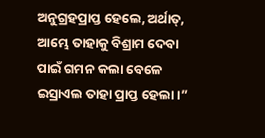ଅନୁଗ୍ରହପ୍ରାପ୍ତ ହେଲେ, ଅର୍ଥାତ୍, ଆମ୍ଭେ ତାହାକୁ ବିଶ୍ରାମ ଦେବା ପାଇଁ ଗମନ କଲା ବେଳେ ଇସ୍ରାଏଲ ତାହା ପ୍ରାପ୍ତ ହେଲା।”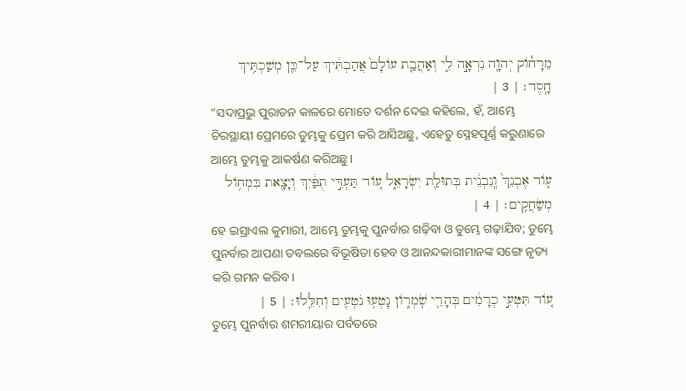מֵרָח֕וֹק יְהוָ֖ה נִרְאָ֣ה לִ֑י וְאַהֲבַ֤ת עוֹלָם֙ אֲהַבְתִּ֔יךְ עַל־כֵּ֖ן מְשַׁכְתִּ֥יךְ חָֽסֶד׃ | 3 |
“ସଦାପ୍ରଭୁ ପୁରାତନ କାଳରେ ମୋତେ ଦର୍ଶନ ଦେଇ କହିଲେ, ହଁ, ଆମ୍ଭେ ଚିରସ୍ଥାୟୀ ପ୍ରେମରେ ତୁମ୍ଭକୁ ପ୍ରେମ କରି ଆସିଅଛୁ, ଏହେତୁ ସ୍ନେହପୂର୍ଣ୍ଣ କରୁଣାରେ ଆମ୍ଭେ ତୁମ୍ଭକୁ ଆକର୍ଷଣ କରିଅଛୁ।
ע֤וֹד אֶבְנֵךְ֙ וְֽנִבְנֵ֔ית בְּתוּלַ֖ת יִשְׂרָאֵ֑ל ע֚וֹד תַּעְדִּ֣י תֻפַּ֔יִךְ וְיָצָ֖את בִּמְח֥וֹל מְשַׂחֲקִֽים׃ | 4 |
ହେ ଇସ୍ରାଏଲ କୁମାରୀ, ଆମ୍ଭେ ତୁମ୍ଭକୁ ପୁନର୍ବାର ଗଢ଼ିବା ଓ ତୁମ୍ଭେ ଗଢ଼ାଯିବ; ତୁମ୍ଭେ ପୁନର୍ବାର ଆପଣା ତବଲରେ ବିଭୂଷିତା ହେବ ଓ ଆନନ୍ଦକାରୀମାନଙ୍କ ସଙ୍ଗେ ନୃତ୍ୟ କରି ଗମନ କରିବ।
ע֚וֹד תִּטְּעִ֣י כְרָמִ֔ים בְּהָרֵ֖י שֹֽׁמְר֑וֹן נָטְע֥וּ נֹטְעִ֖ים וְחִלֵּֽלוּ׃ | 5 |
ତୁମ୍ଭେ ପୁନର୍ବାର ଶମରୀୟାର ପର୍ବତରେ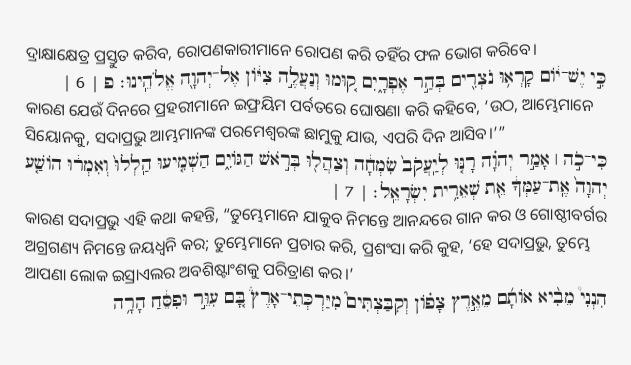ଦ୍ରାକ୍ଷାକ୍ଷେତ୍ର ପ୍ରସ୍ତୁତ କରିବ, ରୋପଣକାରୀମାନେ ରୋପଣ କରି ତହିଁର ଫଳ ଭୋଗ କରିବେ।
כִּ֣י יֶשׁ־י֔וֹם קָרְא֥וּ נֹצְרִ֖ים בְּהַ֣ר אֶפְרָ֑יִם ק֚וּמוּ וְנַעֲלֶ֣ה צִיּ֔וֹן אֶל־יְהוָ֖ה אֱלֹהֵֽינוּ׃ פ | 6 |
କାରଣ ଯେଉଁ ଦିନରେ ପ୍ରହରୀମାନେ ଇଫ୍ରୟିମ ପର୍ବତରେ ଘୋଷଣା କରି କହିବେ, ‘ଉଠ, ଆମ୍ଭେମାନେ ସିୟୋନକୁ, ସଦାପ୍ରଭୁ ଆମ୍ଭମାନଙ୍କ ପରମେଶ୍ୱରଙ୍କ ଛାମୁକୁ ଯାଉ, ଏପରି ଦିନ ଆସିବ।’”
כִּי־כֹ֣ה ׀ אָמַ֣ר יְהוָ֗ה רָנּ֤וּ לְיַֽעֲקֹב֙ שִׂמְחָ֔ה וְצַהֲל֖וּ בְּרֹ֣אשׁ הַגּוֹיִ֑ם הַשְׁמִ֤יעוּ הַֽלְלוּ֙ וְאִמְר֔וּ הוֹשַׁ֤ע יְהוָה֙ אֶֽת־עַמְּךָ֔ אֵ֖ת שְׁאֵרִ֥ית יִשְׂרָאֵֽל׃ | 7 |
କାରଣ ସଦାପ୍ରଭୁ ଏହି କଥା କହନ୍ତି, “ତୁମ୍ଭେମାନେ ଯାକୁବ ନିମନ୍ତେ ଆନନ୍ଦରେ ଗାନ କର ଓ ଗୋଷ୍ଠୀବର୍ଗର ଅଗ୍ରଗଣ୍ୟ ନିମନ୍ତେ ଜୟଧ୍ୱନି କର; ତୁମ୍ଭେମାନେ ପ୍ରଚାର କରି, ପ୍ରଶଂସା କରି କୁହ, ‘ହେ ସଦାପ୍ରଭୁ, ତୁମ୍ଭେ ଆପଣା ଲୋକ ଇସ୍ରାଏଲର ଅବଶିଷ୍ଟାଂଶକୁ ପରିତ୍ରାଣ କର।’
הִנְנִי֩ מֵבִ֨יא אוֹתָ֜ם מֵאֶ֣רֶץ צָפ֗וֹן וְקִבַּצְתִּים֮ מִיַּרְכְּתֵי־אָרֶץ֒ בָּ֚ם עִוֵּ֣ר וּפִסֵּ֔חַ הָרָ֥ה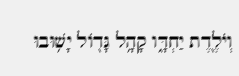וְיֹלֶ֖דֶת יַחְדָּ֑ו קָהָ֥ל גָּד֖וֹל יָשׁ֥וּבוּ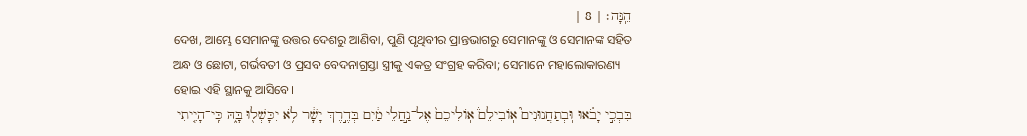הֵֽנָּה׃ | 8 |
ଦେଖ, ଆମ୍ଭେ ସେମାନଙ୍କୁ ଉତ୍ତର ଦେଶରୁ ଆଣିବା, ପୁଣି ପୃଥିବୀର ପ୍ରାନ୍ତଭାଗରୁ ସେମାନଙ୍କୁ ଓ ସେମାନଙ୍କ ସହିତ ଅନ୍ଧ ଓ ଛୋଟା, ଗର୍ଭବତୀ ଓ ପ୍ରସବ ବେଦନାଗ୍ରସ୍ତା ସ୍ତ୍ରୀକୁ ଏକତ୍ର ସଂଗ୍ରହ କରିବା; ସେମାନେ ମହାଲୋକାରଣ୍ୟ ହୋଇ ଏହି ସ୍ଥାନକୁ ଆସିବେ।
בִּבְכִ֣י יָבֹ֗אוּ וּֽבְתַחֲנוּנִים֮ אֽוֹבִילֵם֒ אֽוֹלִיכֵם֙ אֶל־נַ֣חֲלֵי מַ֔יִם בְּדֶ֣רֶךְ יָשָׁ֔ר לֹ֥א יִכָּשְׁל֖וּ בָּ֑הּ כִּֽי־הָיִ֤יתִי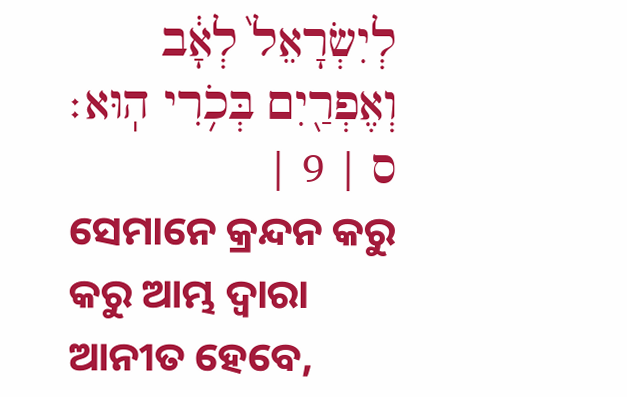לְיִשְׂרָאֵל֙ לְאָ֔ב וְאֶפְרַ֖יִם בְּכֹ֥רִי הֽוּא׃ ס | 9 |
ସେମାନେ କ୍ରନ୍ଦନ କରୁ କରୁ ଆମ୍ଭ ଦ୍ୱାରା ଆନୀତ ହେବେ,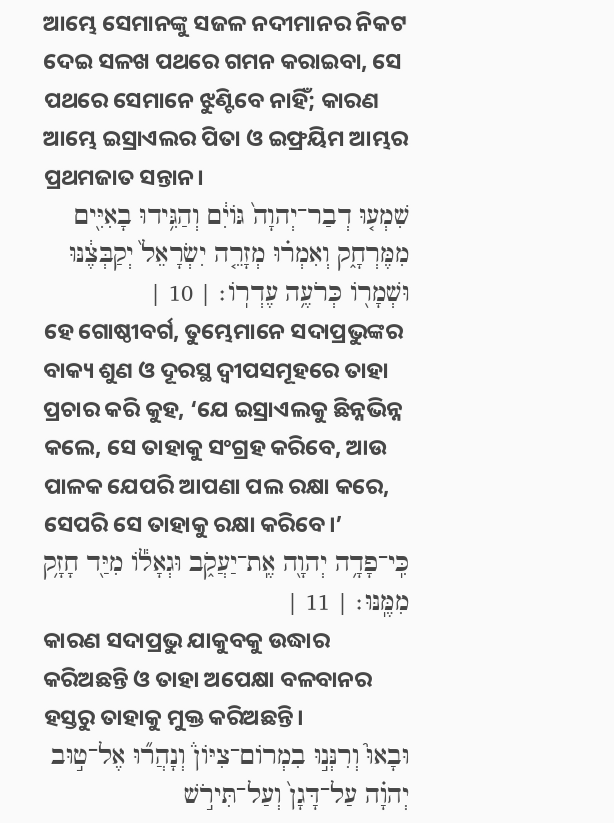ଆମ୍ଭେ ସେମାନଙ୍କୁ ସଜଳ ନଦୀମାନର ନିକଟ ଦେଇ ସଳଖ ପଥରେ ଗମନ କରାଇବା, ସେ ପଥରେ ସେମାନେ ଝୁଣ୍ଟିବେ ନାହିଁ; କାରଣ ଆମ୍ଭେ ଇସ୍ରାଏଲର ପିତା ଓ ଇଫ୍ରୟିମ ଆମ୍ଭର ପ୍ରଥମଜାତ ସନ୍ତାନ।
שִׁמְע֤וּ דְבַר־יְהוָה֙ גּוֹיִ֔ם וְהַגִּ֥ידוּ בָאִיִּ֖ים מִמֶּרְחָ֑ק וְאִמְר֗וּ מְזָרֵ֤ה יִשְׂרָאֵל֙ יְקַבְּצֶ֔נּוּ וּשְׁמָר֖וֹ כְּרֹעֶ֥ה עֶדְרֽוֹ׃ | 10 |
ହେ ଗୋଷ୍ଠୀବର୍ଗ, ତୁମ୍ଭେମାନେ ସଦାପ୍ରଭୁଙ୍କର ବାକ୍ୟ ଶୁଣ ଓ ଦୂରସ୍ଥ ଦ୍ୱୀପସମୂହରେ ତାହା ପ୍ରଚାର କରି କୁହ, ‘ଯେ ଇସ୍ରାଏଲକୁ ଛିନ୍ନଭିନ୍ନ କଲେ, ସେ ତାହାକୁ ସଂଗ୍ରହ କରିବେ, ଆଉ ପାଳକ ଯେପରି ଆପଣା ପଲ ରକ୍ଷା କରେ, ସେପରି ସେ ତାହାକୁ ରକ୍ଷା କରିବେ।’
כִּֽי־פָדָ֥ה יְהוָ֖ה אֶֽת־יַעֲקֹ֑ב וּגְאָל֕וֹ מִיַּ֖ד חָזָ֥ק מִמֶּֽנּוּ׃ | 11 |
କାରଣ ସଦାପ୍ରଭୁ ଯାକୁବକୁ ଉଦ୍ଧାର କରିଅଛନ୍ତି ଓ ତାହା ଅପେକ୍ଷା ବଳବାନର ହସ୍ତରୁ ତାହାକୁ ମୁକ୍ତ କରିଅଛନ୍ତି।
וּבָאוּ֮ וְרִנְּנ֣וּ בִמְרוֹם־צִיּוֹן֒ וְנָהֲר֞וּ אֶל־ט֣וּב יְהוָ֗ה עַל־דָּגָן֙ וְעַל־תִּירֹ֣שׁ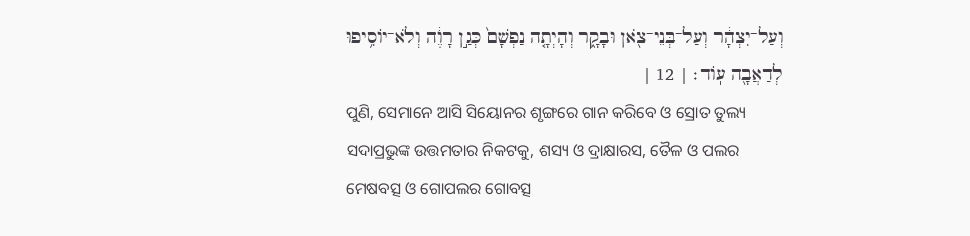וְעַל־יִצְהָ֔ר וְעַל־בְּנֵי־צֹ֖אן וּבָקָ֑ר וְהָיְתָ֤ה נַפְשָׁם֙ כְּגַ֣ן רָוֶ֔ה וְלֹא־יוֹסִ֥יפוּ לְדַאֲבָ֖ה עֽוֹד׃ | 12 |
ପୁଣି, ସେମାନେ ଆସି ସିୟୋନର ଶୃଙ୍ଗରେ ଗାନ କରିବେ ଓ ସ୍ରୋତ ତୁଲ୍ୟ ସଦାପ୍ରଭୁଙ୍କ ଉତ୍ତମତାର ନିକଟକୁ, ଶସ୍ୟ ଓ ଦ୍ରାକ୍ଷାରସ, ତୈଳ ଓ ପଲର ମେଷବତ୍ସ ଓ ଗୋପଲର ଗୋବତ୍ସ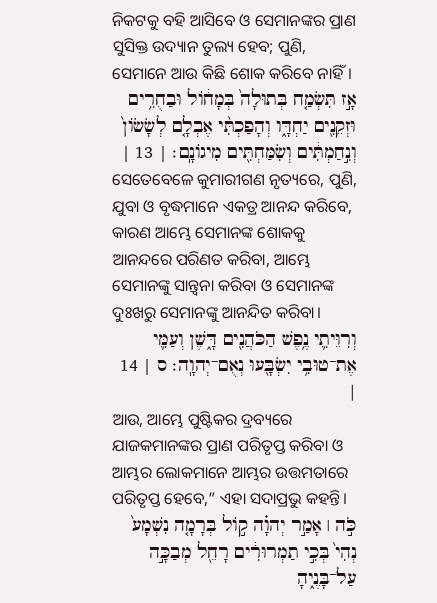ନିକଟକୁ ବହି ଆସିବେ ଓ ସେମାନଙ୍କର ପ୍ରାଣ ସୁସିକ୍ତ ଉଦ୍ୟାନ ତୁଲ୍ୟ ହେବ; ପୁଣି, ସେମାନେ ଆଉ କିଛି ଶୋକ କରିବେ ନାହିଁ।
אָ֣ז תִּשְׂמַ֤ח בְּתוּלָה֙ בְּמָח֔וֹל וּבַחֻרִ֥ים וּזְקֵנִ֖ים יַחְדָּ֑ו וְהָפַכְתִּ֨י אֶבְלָ֤ם לְשָׂשׂוֹן֙ וְנִ֣חַמְתִּ֔ים וְשִׂמַּחְתִּ֖ים מִיגוֹנָֽם׃ | 13 |
ସେତେବେଳେ କୁମାରୀଗଣ ନୃତ୍ୟରେ, ପୁଣି, ଯୁବା ଓ ବୃଦ୍ଧମାନେ ଏକତ୍ର ଆନନ୍ଦ କରିବେ, କାରଣ ଆମ୍ଭେ ସେମାନଙ୍କ ଶୋକକୁ ଆନନ୍ଦରେ ପରିଣତ କରିବା, ଆମ୍ଭେ ସେମାନଙ୍କୁ ସାନ୍ତ୍ୱନା କରିବା ଓ ସେମାନଙ୍କ ଦୁଃଖରୁ ସେମାନଙ୍କୁ ଆନନ୍ଦିତ କରିବା।
וְרִוֵּיתִ֛י נֶ֥פֶשׁ הַכֹּהֲנִ֖ים דָּ֑שֶׁן וְעַמִּ֛י אֶת־טוּבִ֥י יִשְׂבָּ֖עוּ נְאֻם־יְהוָֽה׃ ס | 14 |
ଆଉ, ଆମ୍ଭେ ପୁଷ୍ଟିକର ଦ୍ରବ୍ୟରେ ଯାଜକମାନଙ୍କର ପ୍ରାଣ ପରିତୃପ୍ତ କରିବା ଓ ଆମ୍ଭର ଲୋକମାନେ ଆମ୍ଭର ଉତ୍ତମତାରେ ପରିତୃପ୍ତ ହେବେ,” ଏହା ସଦାପ୍ରଭୁ କହନ୍ତି।
כֹּ֣ה ׀ אָמַ֣ר יְהוָ֗ה ק֣וֹל בְּרָמָ֤ה נִשְׁמָע֙ נְהִי֙ בְּכִ֣י תַמְרוּרִ֔ים רָחֵ֖ל מְבַכָּ֣ה עַל־בָּנֶ֑יהָ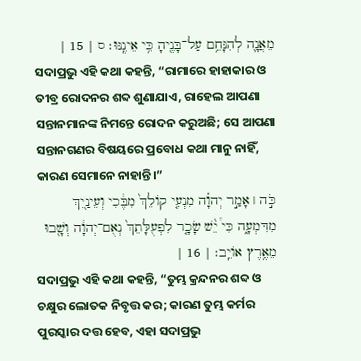מֵאֲנָ֛ה לְהִנָּחֵ֥ם עַל־בָּנֶ֖יהָ כִּ֥י אֵינֶֽנּוּ׃ ס | 15 |
ସଦାପ୍ରଭୁ ଏହି କଥା କହନ୍ତି, “ରାମାରେ ହାହାକାର ଓ ତୀବ୍ର ରୋଦନର ଶବ୍ଦ ଶୁଣାଯାଏ, ରାହେଲ ଆପଣା ସନ୍ତାନମାନଙ୍କ ନିମନ୍ତେ ରୋଦନ କରୁଅଛି; ସେ ଆପଣା ସନ୍ତାନଗଣର ବିଷୟରେ ପ୍ରବୋଧ କଥା ମାନୁ ନାହିଁ, କାରଣ ସେମାନେ ନାହାନ୍ତି।”
כֹּ֣ה ׀ אָמַ֣ר יְהוָ֗ה מִנְעִ֤י קוֹלֵךְ֙ מִבֶּ֔כִי וְעֵינַ֖יִךְ מִדִּמְעָ֑ה כִּי֩ יֵ֨שׁ שָׂכָ֤ר לִפְעֻלָּתֵךְ֙ נְאֻם־יְהוָ֔ה וְשָׁ֖בוּ מֵאֶ֥רֶץ אוֹיֵֽב׃ | 16 |
ସଦାପ୍ରଭୁ ଏହି କଥା କହନ୍ତି, “ତୁମ୍ଭ କ୍ରନ୍ଦନର ଶବ୍ଦ ଓ ଚକ୍ଷୁର ଲୋତକ ନିବୃତ୍ତ କର; କାରଣ ତୁମ୍ଭ କର୍ମର ପୁରସ୍କାର ଦତ୍ତ ହେବ, ଏହା ସଦାପ୍ରଭୁ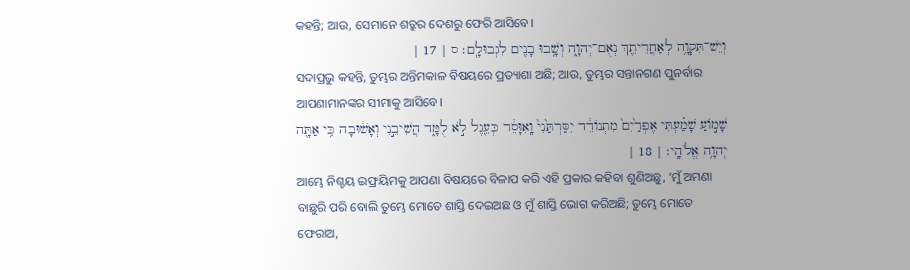କହନ୍ତି; ଆଉ, ସେମାନେ ଶତ୍ରୁର ଦେଶରୁ ଫେରି ଆସିବେ।
וְיֵשׁ־תִּקְוָ֥ה לְאַחֲרִיתֵ֖ךְ נְאֻם־יְהוָ֑ה וְשָׁ֥בוּ בָנִ֖ים לִגְבוּלָֽם׃ ס | 17 |
ସଦାପ୍ରଭୁ କହନ୍ତି, ତୁମ୍ଭର ଅନ୍ତିମକାଳ ବିଷୟରେ ପ୍ରତ୍ୟାଶା ଅଛି; ଆଉ, ତୁମ୍ଭର ସନ୍ତାନଗଣ ପୁନର୍ବାର ଆପଣାମାନଙ୍କର ସୀମାକୁ ଆସିବେ।
שָׁמ֣וֹעַ שָׁמַ֗עְתִּי אֶפְרַ֙יִם֙ מִתְנוֹדֵ֔ד יִסַּרְתַּ֙נִי֙ וָֽאִוָּסֵ֔ר כְּעֵ֖גֶל לֹ֣א לֻמָּ֑ד הֲשִׁיבֵ֣נִי וְאָשׁ֔וּבָה כִּ֥י אַתָּ֖ה יְהוָ֥ה אֱלֹהָֽי׃ | 18 |
ଆମ୍ଭେ ନିଶ୍ଚୟ ଇଫ୍ରୟିମକୁ ଆପଣା ବିଷୟରେ ବିଳାପ କରି ଏହି ପ୍ରକାର କହିବା ଶୁଣିଅଛୁ, ‘ମୁଁ ଅମଣା ବାଛୁରି ପରି ବୋଲି ତୁମ୍ଭେ ମୋତେ ଶାସ୍ତି ଦେଇଅଛ ଓ ମୁଁ ଶାସ୍ତି ଭୋଗ କରିଅଛି; ତୁମ୍ଭେ ମୋତେ ଫେରାଅ,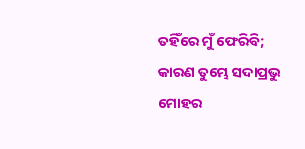ତହିଁରେ ମୁଁ ଫେରିବି; କାରଣ ତୁମ୍ଭେ ସଦାପ୍ରଭୁ ମୋହର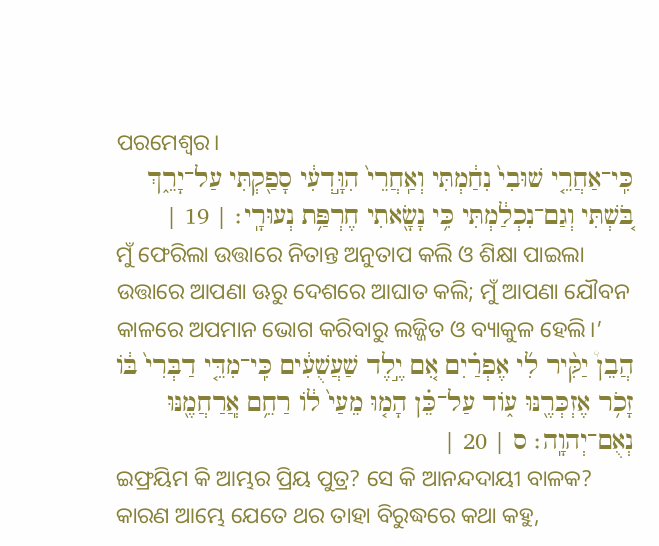ପରମେଶ୍ୱର।
כִּֽי־אַחֲרֵ֤י שׁוּבִי֙ נִחַ֔מְתִּי וְאַֽחֲרֵי֙ הִוָּ֣דְעִ֔י סָפַ֖קְתִּי עַל־יָרֵ֑ךְ בֹּ֚שְׁתִּי וְגַם־נִכְלַ֔מְתִּי כִּ֥י נָשָׂ֖אתִי חֶרְפַּ֥ת נְעוּרָֽי׃ | 19 |
ମୁଁ ଫେରିଲା ଉତ୍ତାରେ ନିତାନ୍ତ ଅନୁତାପ କଲି ଓ ଶିକ୍ଷା ପାଇଲା ଉତ୍ତାରେ ଆପଣା ଊରୁ ଦେଶରେ ଆଘାତ କଲି; ମୁଁ ଆପଣା ଯୌବନ କାଳରେ ଅପମାନ ଭୋଗ କରିବାରୁ ଲଜ୍ଜିତ ଓ ବ୍ୟାକୁଳ ହେଲି।’
הֲבֵן֩ יַקִּ֨יר לִ֜י אֶפְרַ֗יִם אִ֚ם יֶ֣לֶד שַׁעֲשֻׁעִ֔ים כִּֽי־מִדֵּ֤י דַבְּרִי֙ בּ֔וֹ זָכֹ֥ר אֶזְכְּרֶ֖נּוּ ע֑וֹד עַל־כֵּ֗ן הָמ֤וּ מֵעַי֙ ל֔וֹ רַחֵ֥ם אֲֽרַחֲמֶ֖נּוּ נְאֻם־יְהוָֽה׃ ס | 20 |
ଇଫ୍ରୟିମ କି ଆମ୍ଭର ପ୍ରିୟ ପୁତ୍ର? ସେ କି ଆନନ୍ଦଦାୟୀ ବାଳକ? କାରଣ ଆମ୍ଭେ ଯେତେ ଥର ତାହା ବିରୁଦ୍ଧରେ କଥା କହୁ,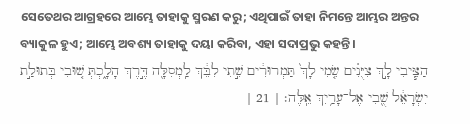ସେତେଥର ଆଗ୍ରହରେ ଆମ୍ଭେ ତାହାକୁ ସ୍ମରଣ କରୁ; ଏଥିପାଇଁ ତାହା ନିମନ୍ତେ ଆମ୍ଭର ଅନ୍ତର ବ୍ୟାକୁଳ ହୁଏ; ଆମ୍ଭେ ଅବଶ୍ୟ ତାହାକୁ ଦୟା କରିବା, ଏହା ସଦାପ୍ରଭୁ କହନ୍ତି।
הַצִּ֧יבִי לָ֣ךְ צִיֻּנִ֗ים שִׂ֤מִי לָךְ֙ תַּמְרוּרִ֔ים שִׁ֣תִי לִבֵּ֔ךְ לַֽמְסִלָּ֖ה דֶּ֣רֶךְ הָלָ֑כְתְּ שׁ֚וּבִי בְּתוּלַ֣ת יִשְׂרָאֵ֔ל שֻׁ֖בִי אֶל־עָרַ֥יִךְ אֵֽלֶּה׃ | 21 |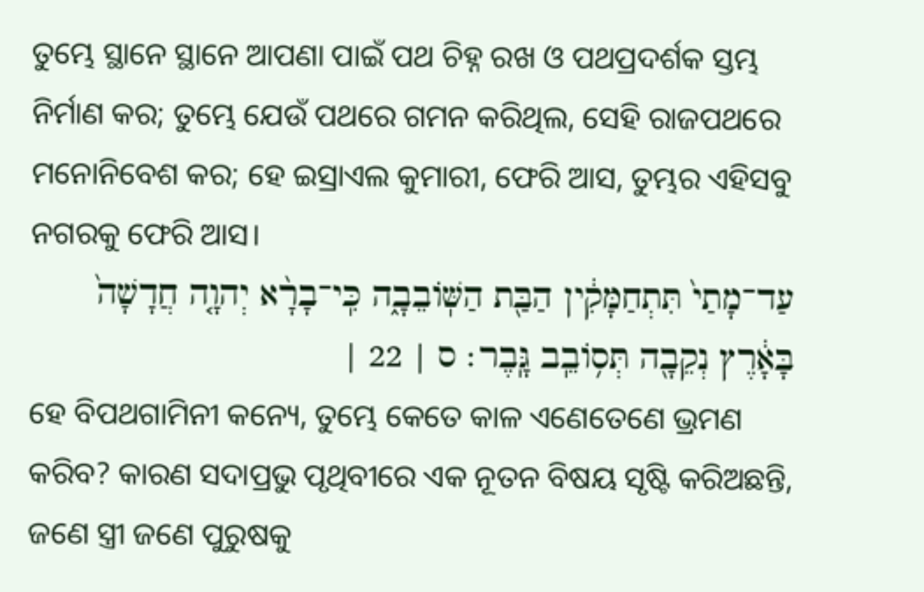ତୁମ୍ଭେ ସ୍ଥାନେ ସ୍ଥାନେ ଆପଣା ପାଇଁ ପଥ ଚିହ୍ନ ରଖ ଓ ପଥପ୍ରଦର୍ଶକ ସ୍ତମ୍ଭ ନିର୍ମାଣ କର; ତୁମ୍ଭେ ଯେଉଁ ପଥରେ ଗମନ କରିଥିଲ, ସେହି ରାଜପଥରେ ମନୋନିବେଶ କର; ହେ ଇସ୍ରାଏଲ କୁମାରୀ, ଫେରି ଆସ, ତୁମ୍ଭର ଏହିସବୁ ନଗରକୁ ଫେରି ଆସ।
עַד־מָתַי֙ תִּתְחַמָּקִ֔ין הַבַּ֖ת הַשּֽׁוֹבֵבָ֑ה כִּֽי־בָרָ֨א יְהוָ֤ה חֲדָשָׁה֙ בָּאָ֔רֶץ נְקֵבָ֖ה תְּס֥וֹבֵֽב גָּֽבֶר׃ ס | 22 |
ହେ ବିପଥଗାମିନୀ କନ୍ୟେ, ତୁମ୍ଭେ କେତେ କାଳ ଏଣେତେଣେ ଭ୍ରମଣ କରିବ? କାରଣ ସଦାପ୍ରଭୁ ପୃଥିବୀରେ ଏକ ନୂତନ ବିଷୟ ସୃଷ୍ଟି କରିଅଛନ୍ତି, ଜଣେ ସ୍ତ୍ରୀ ଜଣେ ପୁରୁଷକୁ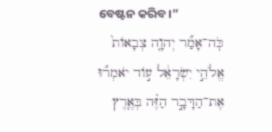ବେଷ୍ଟନ କରିବ।”
כֹּֽה־אָמַ֞ר יְהוָ֤ה צְבָאוֹת֙ אֱלֹהֵ֣י יִשְׂרָאֵ֔ל ע֣וֹד יֹאמְר֞וּ אֶת־הַדָּבָ֣ר הַזֶּ֗ה בְּאֶ֤רֶץ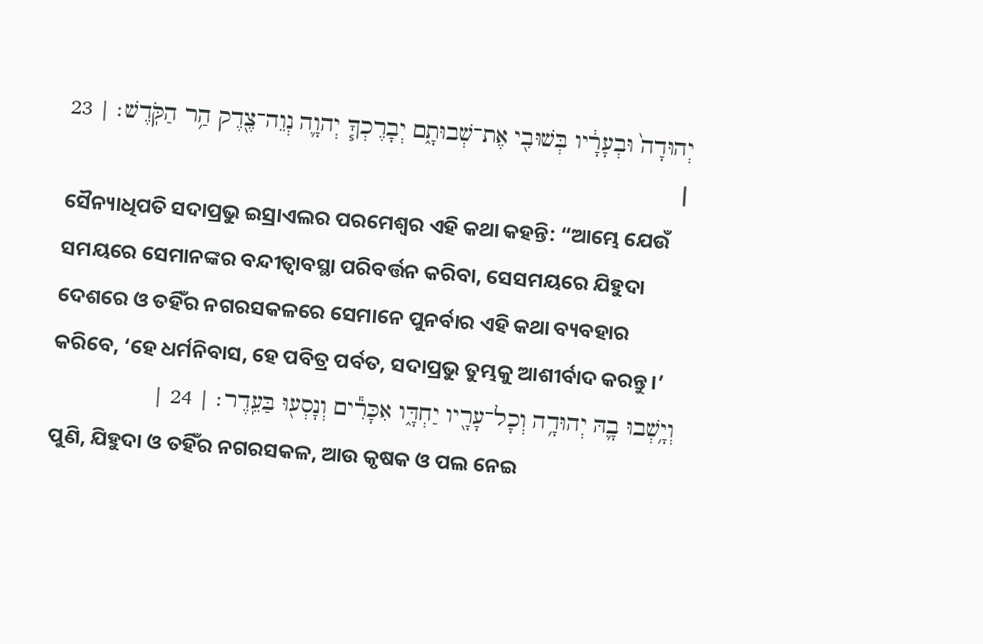יְהוּדָה֙ וּבְעָרָ֔יו בְּשׁוּבִ֖י אֶת־שְׁבוּתָ֑ם יְבָרֶכְךָ֧ יְהוָ֛ה נְוֵה־צֶ֖דֶק הַ֥ר הַקֹּֽדֶשׁ׃ | 23 |
ସୈନ୍ୟାଧିପତି ସଦାପ୍ରଭୁ ଇସ୍ରାଏଲର ପରମେଶ୍ୱର ଏହି କଥା କହନ୍ତି: “ଆମ୍ଭେ ଯେଉଁ ସମୟରେ ସେମାନଙ୍କର ବନ୍ଦୀତ୍ୱାବସ୍ଥା ପରିବର୍ତ୍ତନ କରିବା, ସେସମୟରେ ଯିହୁଦା ଦେଶରେ ଓ ତହିଁର ନଗରସକଳରେ ସେମାନେ ପୁନର୍ବାର ଏହି କଥା ବ୍ୟବହାର କରିବେ, ‘ହେ ଧର୍ମନିବାସ, ହେ ପବିତ୍ର ପର୍ବତ, ସଦାପ୍ରଭୁ ତୁମ୍ଭକୁ ଆଶୀର୍ବାଦ କରନ୍ତୁ।’
וְיָ֥שְׁבוּ בָ֛הּ יְהוּדָ֥ה וְכָל־עָרָ֖יו יַחְדָּ֑ו אִכָּרִ֕ים וְנָסְע֖וּ בַּעֵֽדֶר׃ | 24 |
ପୁଣି, ଯିହୁଦା ଓ ତହିଁର ନଗରସକଳ, ଆଉ କୃଷକ ଓ ପଲ ନେଇ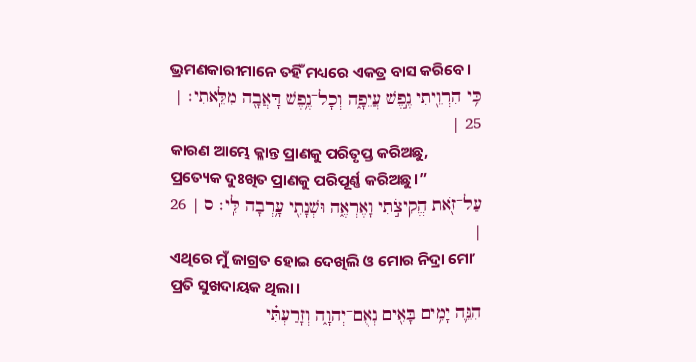ଭ୍ରମଣକାରୀମାନେ ତହିଁ ମଧ୍ୟରେ ଏକତ୍ର ବାସ କରିବେ।
כִּ֥י הִרְוֵ֖יתִי נֶ֣פֶשׁ עֲיֵפָ֑ה וְכָל־נֶ֥פֶשׁ דָּאֲבָ֖ה מִלֵּֽאתִי׃ | 25 |
କାରଣ ଆମ୍ଭେ କ୍ଳାନ୍ତ ପ୍ରାଣକୁ ପରିତୃପ୍ତ କରିଅଛୁ, ପ୍ରତ୍ୟେକ ଦୁଃଖିତ ପ୍ରାଣକୁ ପରିପୂର୍ଣ୍ଣ କରିଅଛୁ।”
עַל־זֹ֖את הֱקִיצֹ֣תִי וָאֶרְאֶ֑ה וּשְׁנָתִ֖י עָ֥רְבָה לִּֽי׃ ס | 26 |
ଏଥିରେ ମୁଁ ଜାଗ୍ରତ ହୋଇ ଦେଖିଲି ଓ ମୋର ନିଦ୍ରା ମୋʼ ପ୍ରତି ସୁଖଦାୟକ ଥିଲା।
הִנֵּ֛ה יָמִ֥ים בָּאִ֖ים נְאֻם־יְהוָ֑ה וְזָרַעְתִּ֗י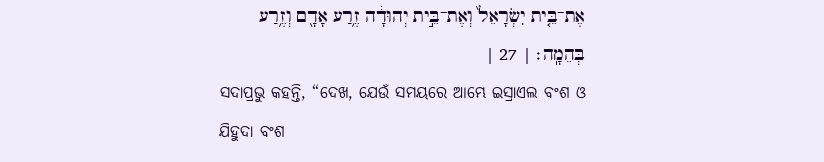אֶת־בֵּ֤ית יִשְׂרָאֵל֙ וְאֶת־בֵּ֣ית יְהוּדָ֔ה זֶ֥רַע אָדָ֖ם וְזֶ֥רַע בְּהֵמָֽה׃ | 27 |
ସଦାପ୍ରଭୁ କହନ୍ତି, “ଦେଖ, ଯେଉଁ ସମୟରେ ଆମ୍ଭେ ଇସ୍ରାଏଲ ବଂଶ ଓ ଯିହୁଦା ବଂଶ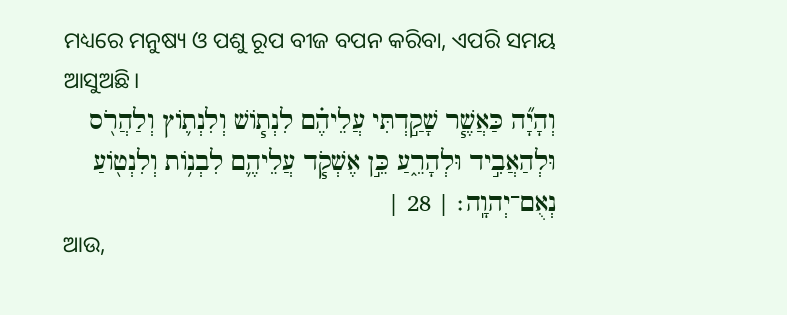ମଧ୍ୟରେ ମନୁଷ୍ୟ ଓ ପଶୁ ରୂପ ବୀଜ ବପନ କରିବା, ଏପରି ସମୟ ଆସୁଅଛି।
וְהָיָ֞ה כַּאֲשֶׁ֧ר שָׁקַ֣דְתִּי עֲלֵיהֶ֗ם לִנְת֧וֹשׁ וְלִנְת֛וֹץ וְלַהֲרֹ֖ס וּלְהַאֲבִ֣יד וּלְהָרֵ֑עַ כֵּ֣ן אֶשְׁקֹ֧ד עֲלֵיהֶ֛ם לִבְנ֥וֹת וְלִנְט֖וֹעַ נְאֻם־יְהוָֽה׃ | 28 |
ଆଉ,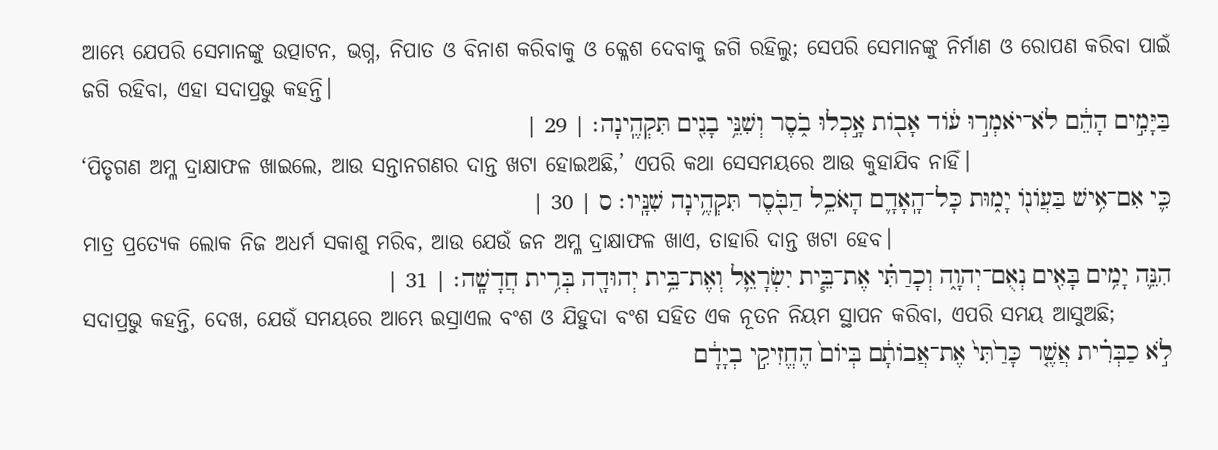ଆମ୍ଭେ ଯେପରି ସେମାନଙ୍କୁ ଉତ୍ପାଟନ, ଭଗ୍ନ, ନିପାତ ଓ ବିନାଶ କରିବାକୁ ଓ କ୍ଳେଶ ଦେବାକୁ ଜଗି ରହିଲୁ; ସେପରି ସେମାନଙ୍କୁ ନିର୍ମାଣ ଓ ରୋପଣ କରିବା ପାଇଁ ଜଗି ରହିବା, ଏହା ସଦାପ୍ରଭୁ କହନ୍ତି।
בַּיָּמִ֣ים הָהֵ֔ם לֹא־יֹאמְר֣וּ ע֔וֹד אָב֖וֹת אָ֣כְלוּ בֹ֑סֶר וְשִׁנֵּ֥י בָנִ֖ים תִּקְהֶֽינָה׃ | 29 |
‘ପିତୃଗଣ ଅମ୍ଳ ଦ୍ରାକ୍ଷାଫଳ ଖାଇଲେ, ଆଉ ସନ୍ତାନଗଣର ଦାନ୍ତ ଖଟା ହୋଇଅଛି,’ ଏପରି କଥା ସେସମୟରେ ଆଉ କୁହାଯିବ ନାହିଁ।
כִּ֛י אִם־אִ֥ישׁ בַּעֲוֹנ֖וֹ יָמ֑וּת כָּל־הָֽאָדָ֛ם הָאֹכֵ֥ל הַבֹּ֖סֶר תִּקְהֶ֥ינָה שִׁנָּֽיו׃ ס | 30 |
ମାତ୍ର ପ୍ରତ୍ୟେକ ଲୋକ ନିଜ ଅଧର୍ମ ସକାଶୁ ମରିବ, ଆଉ ଯେଉଁ ଜନ ଅମ୍ଳ ଦ୍ରାକ୍ଷାଫଳ ଖାଏ, ତାହାରି ଦାନ୍ତ ଖଟା ହେବ।
הִנֵּ֛ה יָמִ֥ים בָּאִ֖ים נְאֻם־יְהוָ֑ה וְכָרַתִּ֗י אֶת־בֵּ֧ית יִשְׂרָאֵ֛ל וְאֶת־בֵּ֥ית יְהוּדָ֖ה בְּרִ֥ית חֲדָשָֽׁה׃ | 31 |
ସଦାପ୍ରଭୁ କହନ୍ତି, ଦେଖ, ଯେଉଁ ସମୟରେ ଆମ୍ଭେ ଇସ୍ରାଏଲ ବଂଶ ଓ ଯିହୁଦା ବଂଶ ସହିତ ଏକ ନୂତନ ନିୟମ ସ୍ଥାପନ କରିବା, ଏପରି ସମୟ ଆସୁଅଛି;
לֹ֣א כַבְּרִ֗ית אֲשֶׁ֤ר כָּרַ֙תִּי֙ אֶת־אֲבוֹתָ֔ם בְּיוֹם֙ הֶחֱזִיקִ֣י בְיָדָ֔ם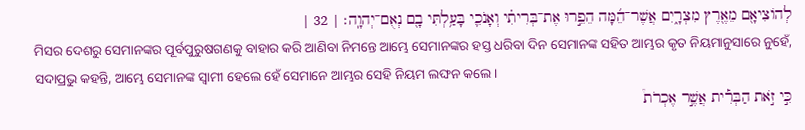לְהוֹצִיאָ֖ם מֵאֶ֖רֶץ מִצְרָ֑יִם אֲשֶׁר־הֵ֜מָּה הֵפֵ֣רוּ אֶת־בְּרִיתִ֗י וְאָנֹכִ֛י בָּעַ֥לְתִּי בָ֖ם נְאֻם־יְהוָֽה׃ | 32 |
ମିସର ଦେଶରୁ ସେମାନଙ୍କର ପୂର୍ବପୁରୁଷଗଣକୁ ବାହାର କରି ଆଣିବା ନିମନ୍ତେ ଆମ୍ଭେ ସେମାନଙ୍କର ହସ୍ତ ଧରିବା ଦିନ ସେମାନଙ୍କ ସହିତ ଆମ୍ଭର କୃତ ନିୟମାନୁସାରେ ନୁହେଁ, ସଦାପ୍ରଭୁ କହନ୍ତି, ଆମ୍ଭେ ସେମାନଙ୍କ ସ୍ୱାମୀ ହେଲେ ହେଁ ସେମାନେ ଆମ୍ଭର ସେହି ନିୟମ ଲଙ୍ଘନ କଲେ।
כִּ֣י זֹ֣את הַבְּרִ֡ית אֲשֶׁ֣ר אֶכְרֹת֩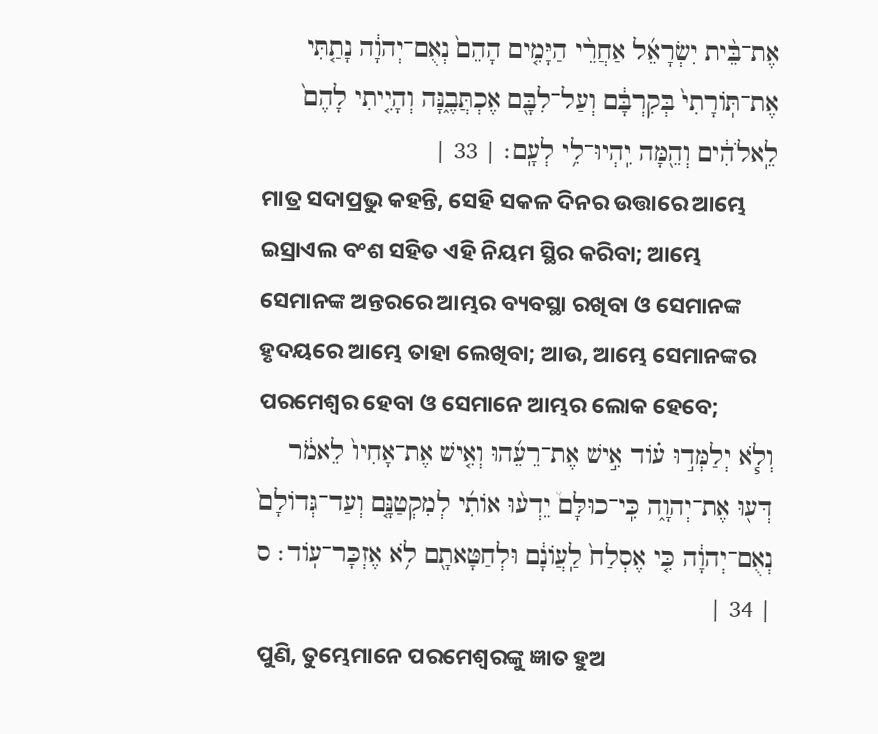אֶת־בֵּ֨ית יִשְׂרָאֵ֜ל אַחֲרֵ֨י הַיָּמִ֤ים הָהֵם֙ נְאֻם־יְהוָ֔ה נָתַ֤תִּי אֶת־תּֽוֹרָתִי֙ בְּקִרְבָּ֔ם וְעַל־לִבָּ֖ם אֶכְתֲּבֶ֑נָּה וְהָיִ֤יתִי לָהֶם֙ לֵֽאלֹהִ֔ים וְהֵ֖מָּה יִֽהְיוּ־לִ֥י לְעָֽם׃ | 33 |
ମାତ୍ର ସଦାପ୍ରଭୁ କହନ୍ତି, ସେହି ସକଳ ଦିନର ଉତ୍ତାରେ ଆମ୍ଭେ ଇସ୍ରାଏଲ ବଂଶ ସହିତ ଏହି ନିୟମ ସ୍ଥିର କରିବା; ଆମ୍ଭେ ସେମାନଙ୍କ ଅନ୍ତରରେ ଆମ୍ଭର ବ୍ୟବସ୍ଥା ରଖିବା ଓ ସେମାନଙ୍କ ହୃଦୟରେ ଆମ୍ଭେ ତାହା ଲେଖିବା; ଆଉ, ଆମ୍ଭେ ସେମାନଙ୍କର ପରମେଶ୍ୱର ହେବା ଓ ସେମାନେ ଆମ୍ଭର ଲୋକ ହେବେ;
וְלֹ֧א יְלַמְּד֣וּ ע֗וֹד אִ֣ישׁ אֶת־רֵעֵ֜הוּ וְאִ֤ישׁ אֶת־אָחִיו֙ לֵאמֹ֔ר דְּע֖וּ אֶת־יְהוָ֑ה כִּֽי־כוּלָּם֩ יֵדְע֨וּ אוֹתִ֜י לְמִקְטַנָּ֤ם וְעַד־גְּדוֹלָם֙ נְאֻם־יְהוָ֔ה כִּ֤י אֶסְלַח֙ לַֽעֲוֹנָ֔ם וּלְחַטָּאתָ֖ם לֹ֥א אֶזְכָּר־עֽוֹד׃ ס | 34 |
ପୁଣି, ତୁମ୍ଭେମାନେ ପରମେଶ୍ୱରଙ୍କୁ ଜ୍ଞାତ ହୁଅ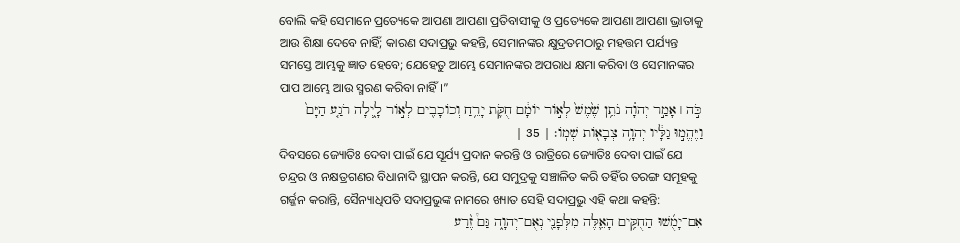ବୋଲି କହି ସେମାନେ ପ୍ରତ୍ୟେକେ ଆପଣା ଆପଣା ପ୍ରତିବାସୀକୁ ଓ ପ୍ରତ୍ୟେକେ ଆପଣା ଆପଣା ଭ୍ରାତାକୁ ଆଉ ଶିକ୍ଷା ଦେବେ ନାହିଁ; କାରଣ ସଦାପ୍ରଭୁ କହନ୍ତି, ସେମାନଙ୍କର କ୍ଷୁଦ୍ରତମଠାରୁ ମହତ୍ତମ ପର୍ଯ୍ୟନ୍ତ ସମସ୍ତେ ଆମ୍ଭକୁ ଜ୍ଞାତ ହେବେ; ଯେହେତୁ ଆମ୍ଭେ ସେମାନଙ୍କର ଅପରାଧ କ୍ଷମା କରିବା ଓ ସେମାନଙ୍କର ପାପ ଆମ୍ଭେ ଆଉ ସ୍ମରଣ କରିବା ନାହିଁ।”
כֹּ֣ה ׀ אָמַ֣ר יְהוָ֗ה נֹתֵ֥ן שֶׁ֙מֶשׁ֙ לְא֣וֹר יוֹמָ֔ם חֻקֹּ֛ת יָרֵ֥חַ וְכוֹכָבִ֖ים לְא֣וֹר לָ֑יְלָה רֹגַ֤ע הַיָּם֙ וַיֶּהֱמ֣וּ גַלָּ֔יו יְהוָ֥ה צְבָא֖וֹת שְׁמֽוֹ׃ | 35 |
ଦିବସରେ ଜ୍ୟୋତିଃ ଦେବା ପାଇଁ ଯେ ସୂର୍ଯ୍ୟ ପ୍ରଦାନ କରନ୍ତି ଓ ରାତ୍ରିରେ ଜ୍ୟୋତିଃ ଦେବା ପାଇଁ ଯେ ଚନ୍ଦ୍ରର ଓ ନକ୍ଷତ୍ରଗଣର ବିଧାନାଦି ସ୍ଥାପନ କରନ୍ତି, ଯେ ସମୁଦ୍ରକୁ ସଞ୍ଚାଳିତ କରି ତହିଁର ତରଙ୍ଗ ସମୂହକୁ ଗର୍ଜ୍ଜନ କରାନ୍ତି, ସୈନ୍ୟାଧିପତି ସଦାପ୍ରଭୁଙ୍କ ନାମରେ ଖ୍ୟାତ ସେହି ସଦାପ୍ରଭୁ ଏହି କଥା କହନ୍ତି:
אִם־יָמֻ֜שׁוּ הַחֻקִּ֥ים הָאֵ֛לֶּה מִלְּפָנַ֖י נְאֻם־יְהוָ֑ה גַּם֩ זֶ֨רַע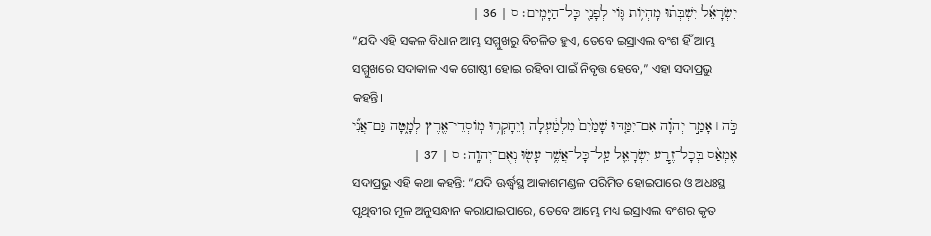יִשְׂרָאֵ֜ל יִשְׁבְּת֗וּ מִֽהְי֥וֹת גּ֛וֹי לְפָנַ֖י כָּל־הַיָּמִֽים׃ ס | 36 |
“ଯଦି ଏହି ସକଳ ବିଧାନ ଆମ୍ଭ ସମ୍ମୁଖରୁ ବିଚଳିତ ହୁଏ, ତେବେ ଇସ୍ରାଏଲ ବଂଶ ହିଁ ଆମ୍ଭ ସମ୍ମୁଖରେ ସଦାକାଳ ଏକ ଗୋଷ୍ଠୀ ହୋଇ ରହିବା ପାଇଁ ନିବୃତ୍ତ ହେବେ,” ଏହା ସଦାପ୍ରଭୁ କହନ୍ତି।
כֹּ֣ה ׀ אָמַ֣ר יְהוָ֗ה אִם־יִמַּ֤דּוּ שָׁמַ֙יִם֙ מִלְמַ֔עְלָה וְיֵחָקְר֥וּ מֽוֹסְדֵי־אֶ֖רֶץ לְמָ֑טָּה גַּם־אֲנִ֞י אֶמְאַ֨ס בְּכָל־זֶ֧רַע יִשְׂרָאֵ֛ל עַֽל־כָּל־אֲשֶׁ֥ר עָשׂ֖וּ נְאֻם־יְהוָֽה׃ ס | 37 |
ସଦାପ୍ରଭୁ ଏହି କଥା କହନ୍ତି: “ଯଦି ଊର୍ଦ୍ଧ୍ୱସ୍ଥ ଆକାଶମଣ୍ଡଳ ପରିମିତ ହୋଇପାରେ ଓ ଅଧଃସ୍ଥ ପୃଥିବୀର ମୂଳ ଅନୁସନ୍ଧାନ କରାଯାଇପାରେ, ତେବେ ଆମ୍ଭେ ମଧ୍ୟ ଇସ୍ରାଏଲ ବଂଶର କୃତ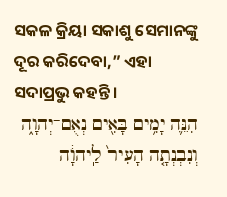ସକଳ କ୍ରିୟା ସକାଶୁ ସେମାନଙ୍କୁ ଦୂର କରିଦେବା,” ଏହା ସଦାପ୍ରଭୁ କହନ୍ତି।
הִנֵּ֛ה יָמִ֥ים בָּאִ֖ים נְאֻם־יְהוָ֑ה וְנִבְנְתָ֤ה הָעִיר֙ לַֽיהוָ֔ה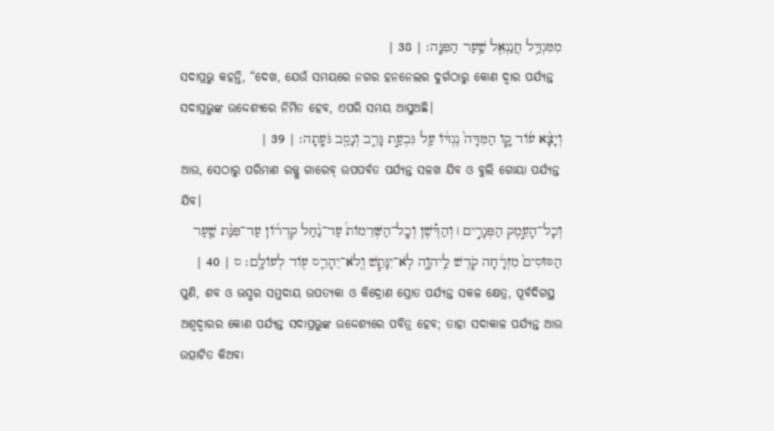מִמִּגְדַּ֥ל חֲנַנְאֵ֖ל שַׁ֥עַר הַפִּנָּֽה׃ | 38 |
ସଦାପ୍ରଭୁ କହନ୍ତି, “ଦେଖ, ଯେଉଁ ସମୟରେ ନଗର ହନନେଲର ଦୁର୍ଗଠାରୁ କୋଣ ଦ୍ୱାର ପର୍ଯ୍ୟନ୍ତ ସଦାପ୍ରଭୁଙ୍କ ଉଦ୍ଦେଶ୍ୟରେ ନିର୍ମିତ ହେବ, ଏପରି ସମୟ ଆସୁଅଛି।
וְיָצָ֨א ע֜וֹד קָ֤ו הַמִּדָּה֙ נֶגְדּ֔וֹ עַ֖ל גִּבְעַ֣ת גָּרֵ֑ב וְנָסַ֖ב גֹּעָֽתָה׃ | 39 |
ଆଉ, ସେଠାରୁ ପରିମାଣ ରଜ୍ଜୁ ଗାରେବ୍ ଉପପର୍ବତ ପର୍ଯ୍ୟନ୍ତ ସଳଖ ଯିବ ଓ ବୁଲି ଗୋୟା ପର୍ଯ୍ୟନ୍ତ ଯିବ।
וְכָל־הָעֵ֣מֶק הַפְּגָרִ֣ים ׀ וְהַדֶּ֡שֶׁן וְכָֽל־הַשְּׁדֵמוֹת֩ עַד־נַ֨חַל קִדְר֜וֹן עַד־פִּנַּ֨ת שַׁ֤עַר הַסּוּסִים֙ מִזְרָ֔חָה קֹ֖דֶשׁ לַֽיהוָ֑ה לֹֽא־יִנָּתֵ֧שׁ וְֽלֹא־יֵהָרֵ֛ס ע֖וֹד לְעוֹלָֽם׃ ס | 40 |
ପୁଣି, ଶବ ଓ ଭସ୍ମର ସମୁଦାୟ ଉପତ୍ୟକା ଓ କିଦ୍ରୋଣ ସ୍ରୋତ ପର୍ଯ୍ୟନ୍ତ ସକଳ କ୍ଷେତ୍ର, ପୂର୍ବଦିଗସ୍ଥ ଅଶ୍ୱଦ୍ୱାରର କୋଣ ପର୍ଯ୍ୟନ୍ତ ସଦାପ୍ରଭୁଙ୍କ ଉଦ୍ଦେଶ୍ୟରେ ପବିତ୍ର ହେବ; ତାହା ସଦାକାଳ ପର୍ଯ୍ୟନ୍ତ ଆଉ ଉତ୍ପାଟିତ କିଅବା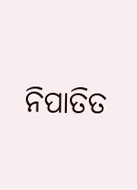ନିପାତିତ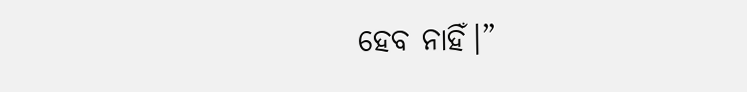ହେବ ନାହିଁ।”